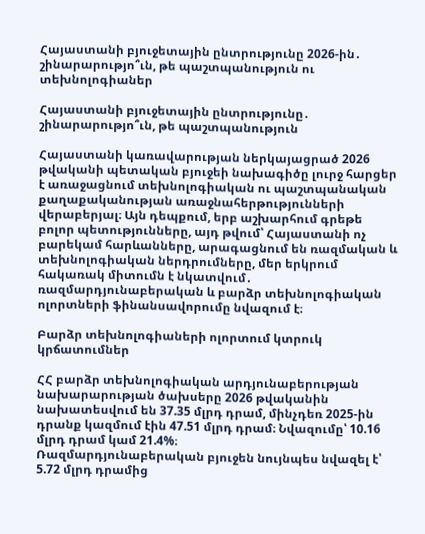Հայաստանի բյուջետային ընտրությունը 2026-ին․ շինարարությո՞ւն, թե պաշտպանություն ու տեխնոլոգիաներ

Հայաստանի բյուջետային ընտրությունը․ շինարարությո՞ւն, թե պաշտպանություն

Հայաստանի կառավարության ներկայացրած 2026 թվականի պետական բյուջեի նախագիծը լուրջ հարցեր է առաջացնում տեխնոլոգիական ու պաշտպանական քաղաքականության առաջնահերթությունների վերաբերյալ։ Այն դեպքում, երբ աշխարհում գրեթե բոլոր պետությունները, այդ թվում՝ Հայաստանի ոչ բարեկամ հարևանները, արագացնում են ռազմական և տեխնոլոգիական ներդրումները, մեր երկրում հակառակ միտումն է նկատվում․ ռազմարդյունաբերական և բարձր տեխնոլոգիական ոլորտների ֆինանսավորումը նվազում է։

Բարձր տեխնոլոգիաների ոլորտում կտրուկ կրճատումներ

ՀՀ բարձր տեխնոլոգիական արդյունաբերության նախարարության ծախսերը 2026 թվականին նախատեսվում են 37.35 մլրդ դրամ, մինչդեռ 2025-ին դրանք կազմում էին 47.51 մլրդ դրամ։ Նվազումը՝ 10.16 մլրդ դրամ կամ 21.4%։
Ռազմարդյունաբերական բյուջեն նույնպես նվազել է՝ 5.72 մլրդ դրամից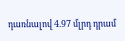դառնալով 4.97 մլրդ դրամ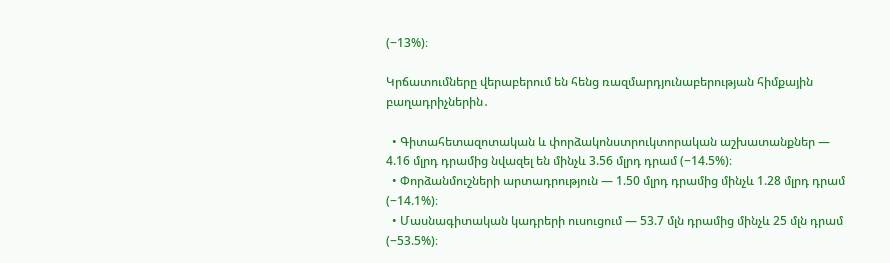(−13%)։

Կրճատումները վերաբերում են հենց ռազմարդյունաբերության հիմքային բաղադրիչներին․

  • Գիտահետազոտական և փորձակոնստրուկտորական աշխատանքներ — 4.16 մլրդ դրամից նվազել են մինչև 3.56 մլրդ դրամ (−14.5%)։
  • Փորձանմուշների արտադրություն — 1.50 մլրդ դրամից մինչև 1.28 մլրդ դրամ (−14.1%)։
  • Մասնագիտական կադրերի ուսուցում — 53.7 մլն դրամից մինչև 25 մլն դրամ (−53.5%)։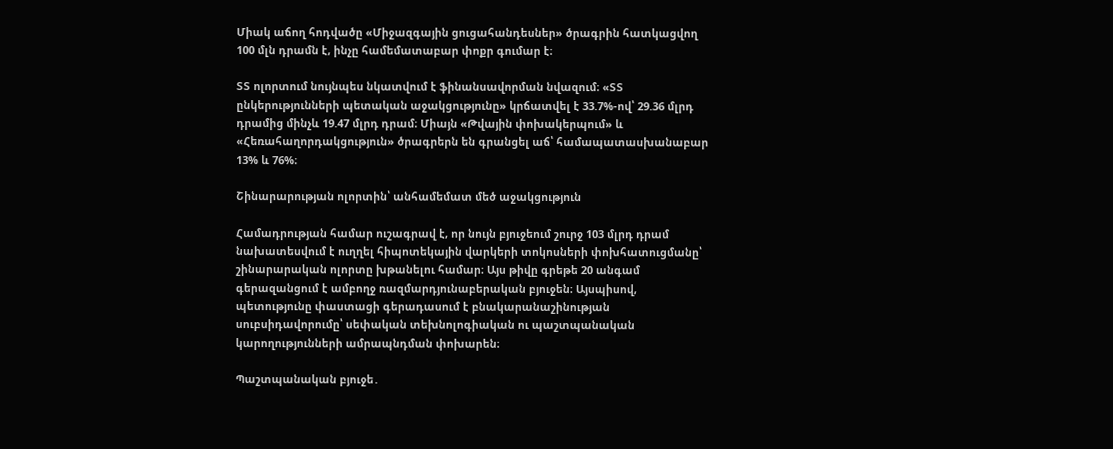Միակ աճող հոդվածը «Միջազգային ցուցահանդեսներ» ծրագրին հատկացվող 100 մլն դրամն է, ինչը համեմատաբար փոքր գումար է։

ՏՏ ոլորտում նույնպես նկատվում է ֆինանսավորման նվազում։ «ՏՏ ընկերությունների պետական աջակցությունը» կրճատվել է 33.7%-ով՝ 29.36 մլրդ դրամից մինչև 19.47 մլրդ դրամ։ Միայն «Թվային փոխակերպում» և «Հեռահաղորդակցություն» ծրագրերն են գրանցել աճ՝ համապատասխանաբար 13% և 76%։

Շինարարության ոլորտին՝ անհամեմատ մեծ աջակցություն

Համադրության համար ուշագրավ է, որ նույն բյուջեում շուրջ 103 մլրդ դրամ նախատեսվում է ուղղել հիպոտեկային վարկերի տոկոսների փոխհատուցմանը՝ շինարարական ոլորտը խթանելու համար։ Այս թիվը գրեթե 20 անգամ գերազանցում է ամբողջ ռազմարդյունաբերական բյուջեն։ Այսպիսով, պետությունը փաստացի գերադասում է բնակարանաշինության սուբսիդավորումը՝ սեփական տեխնոլոգիական ու պաշտպանական կարողությունների ամրապնդման փոխարեն։

Պաշտպանական բյուջե․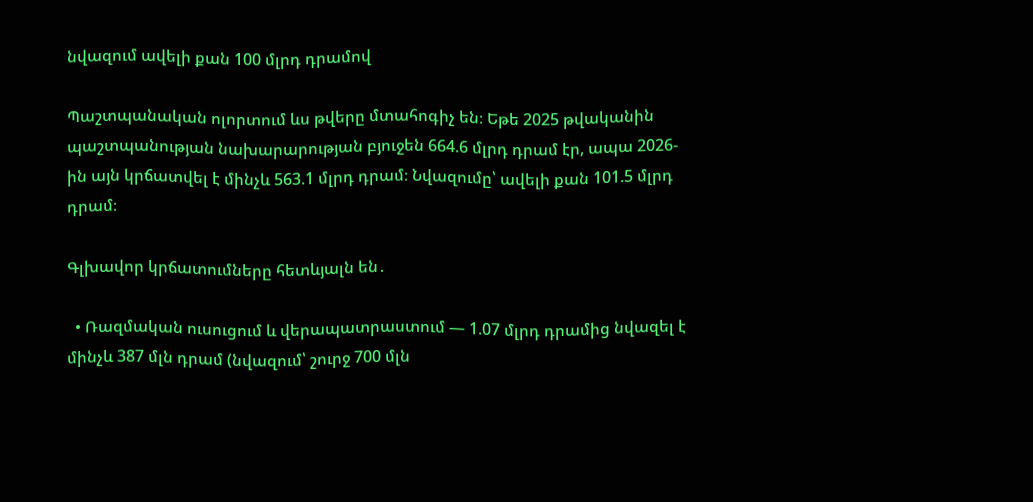նվազում ավելի քան 100 մլրդ դրամով

Պաշտպանական ոլորտում ևս թվերը մտահոգիչ են։ Եթե 2025 թվականին պաշտպանության նախարարության բյուջեն 664.6 մլրդ դրամ էր, ապա 2026-ին այն կրճատվել է մինչև 563.1 մլրդ դրամ։ Նվազումը՝ ավելի քան 101.5 մլրդ դրամ։

Գլխավոր կրճատումները հետևյալն են․

  • Ռազմական ուսուցում և վերապատրաստում — 1.07 մլրդ դրամից նվազել է մինչև 387 մլն դրամ (նվազում՝ շուրջ 700 մլն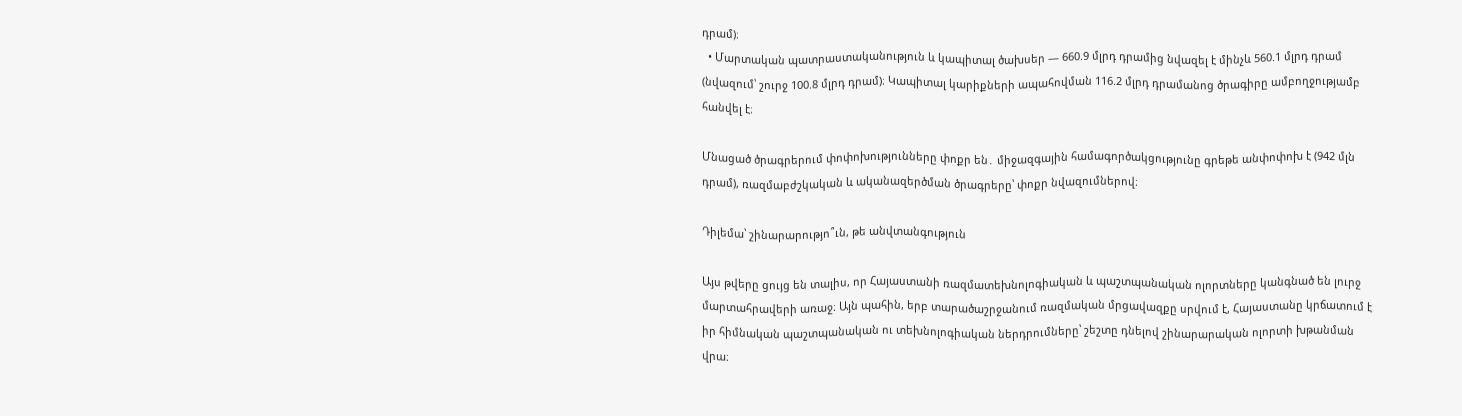դրամ)։
  • Մարտական պատրաստականություն և կապիտալ ծախսեր — 660.9 մլրդ դրամից նվազել է մինչև 560.1 մլրդ դրամ (նվազում՝ շուրջ 100.8 մլրդ դրամ)։ Կապիտալ կարիքների ապահովման 116.2 մլրդ դրամանոց ծրագիրը ամբողջությամբ հանվել է։

Մնացած ծրագրերում փոփոխությունները փոքր են․ միջազգային համագործակցությունը գրեթե անփոփոխ է (942 մլն դրամ), ռազմաբժշկական և ականազերծման ծրագրերը՝ փոքր նվազումներով։

Դիլեմա՝ շինարարությո՞ւն, թե անվտանգություն

Այս թվերը ցույց են տալիս, որ Հայաստանի ռազմատեխնոլոգիական և պաշտպանական ոլորտները կանգնած են լուրջ մարտահրավերի առաջ։ Այն պահին, երբ տարածաշրջանում ռազմական մրցավազքը սրվում է, Հայաստանը կրճատում է իր հիմնական պաշտպանական ու տեխնոլոգիական ներդրումները՝ շեշտը դնելով շինարարական ոլորտի խթանման վրա։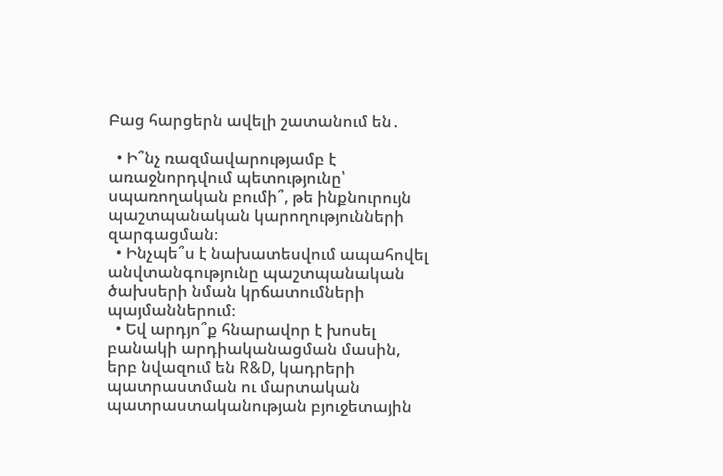Բաց հարցերն ավելի շատանում են․

  • Ի՞նչ ռազմավարությամբ է առաջնորդվում պետությունը՝ սպառողական բումի՞, թե ինքնուրույն պաշտպանական կարողությունների զարգացման։
  • Ինչպե՞ս է նախատեսվում ապահովել անվտանգությունը պաշտպանական ծախսերի նման կրճատումների պայմաններում։
  • Եվ արդյո՞ք հնարավոր է խոսել բանակի արդիականացման մասին, երբ նվազում են R&D, կադրերի պատրաստման ու մարտական պատրաստականության բյուջետային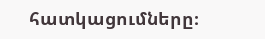հատկացումները։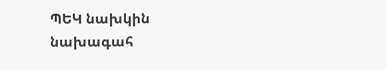ՊԵԿ նախկին նախագահ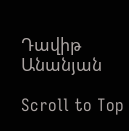Դավիթ Անանյան

Scroll to Top